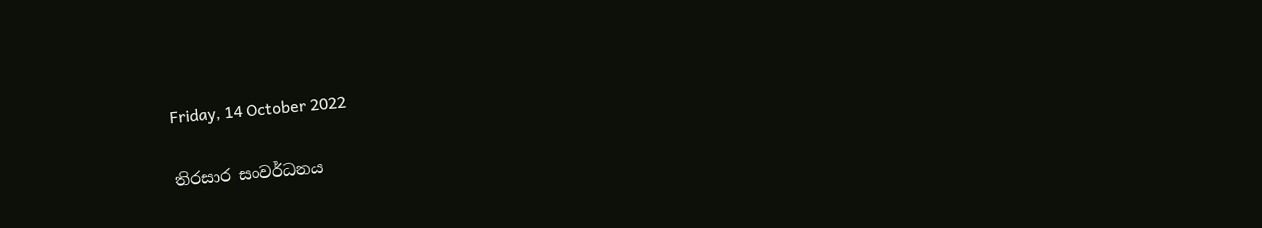Friday, 14 October 2022

තිරසාර සංවර්ධනය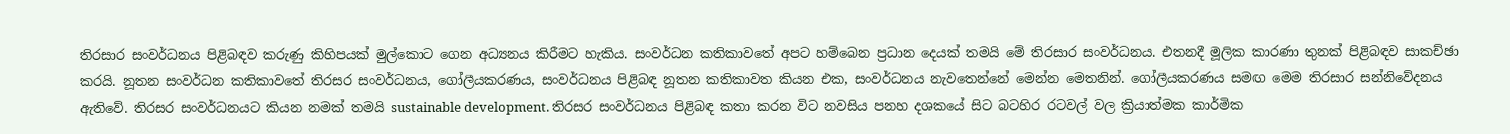තිරසාර සංවර්ධනය පිළිබඳව කරුණු කිහිපයක් මුල්කොට ගෙන අධ්‍යනය කිරීමට හැකිය. සංවර්ධන කතිකාවතේ අපට හම්බෙන ප්‍රධාන දෙයක් තමයි මේ තිරසාර සංවර්ධනය. එතනදී මූලික කාරණා තුනක් පිළිබඳව සාකච්ඡා කරයි. නූතන සංවර්ධන කතිකාවතේ තිරසර සංවර්ධනය, ගෝලීයකරණය, සංවර්ධනය පිළිබඳ නූතන කතිකාවත කියන එක, සංවර්ධනය නැවතෙන්නේ මෙන්න මෙතනින්. ගෝලීයකරණය සමඟ මෙම තිරසාර සන්නිවේදනය ඇතිවේ. තිරසර සංවර්ධනයට කියන නමක් තමයි sustainable development. තිරසර සංවර්ධනය පිළිබඳ කතා කරන විට නවසිය පනහ දශකයේ සිට බටහිර රටවල් වල ක්‍රියාත්මක කාර්මික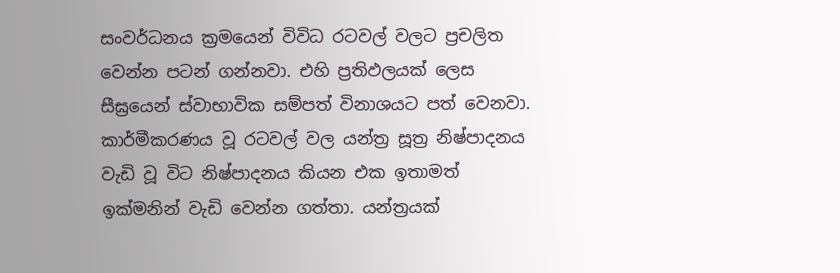සංවර්ධනය ක්‍රමයෙන් විවිධ රටවල් වලට ප්‍රචලිත වෙන්න පටන් ගන්නවා. එහි ප්‍රතිඵලයක් ලෙස සීඝ්‍රයෙන් ස්වාභාවික සම්පත් විනාශයට පත් වෙනවා. කාර්මීකරණය වූ රටවල් වල යන්ත්‍ර සූත්‍ර නිෂ්පාදනය වැඩි වූ විට නිෂ්පාදනය කියන එක ඉතාමත් ඉක්මනින් වැඩි වෙන්න ගත්තා. යන්ත්‍රයක්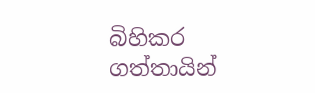බිහිකර ගත්තායින්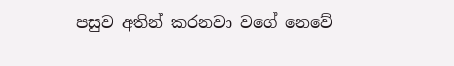පසුව අතින් කරනවා වගේ නෙවේ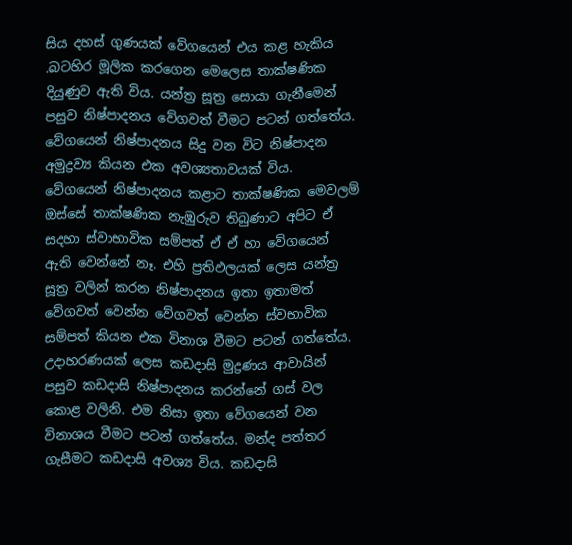සිය දහස් ගුණයක් වේගයෙන් එය කළ හැකිය .බටහිර මූලික කරගෙන මෙලෙස තාක්ෂණික දියුණුව ඇති විය. යන්ත්‍ර සූත්‍ර සොයා ගැනීමෙන් පසුව නිෂ්පාදනය වේගවත් වීමට පටන් ගත්තේය. වේගයෙන් නිෂ්පාදනය සිදු වන විට නිෂ්පාදන අමුද්‍රව්‍ය කියන එක අවශ්‍යතාවයක් විය. වේගයෙන් නිෂ්පාදනය කළාට තාක්ෂණික මෙවලම් ඔස්සේ තාක්ෂණික නැඹුරුව තිබුණාට අපිට ඒ සදහා ස්වාභාවික සම්පත් ඒ ඒ හා වේගයෙන් ඇති වෙන්නේ නෑ. එහි ප්‍රතිඵලයක් ලෙස යන්ත්‍ර සූත්‍ර වලින් කරන නිෂ්පාදනය ඉතා ඉතාමත් වේගවත් වෙන්න වේගවත් වෙන්න ස්වභාවික සම්පත් කියන එක විනාශ වීමට පටන් ගත්තේය. උදාහරණයක් ලෙස කඩදාසි මුද්‍රණය ආවායින් පසුව කඩදාසි නිෂ්පාදනය කරන්නේ ගස් වල කොළ වලිනි. එම නිසා ඉතා වේගයෙන් වන විනාශය වීමට පටන් ගත්තේය. මන්ද පත්තර ගැසීමට කඩදාසි අවශ්‍ය විය. කඩදාසි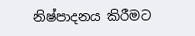නිෂ්පාදනය කිරීමට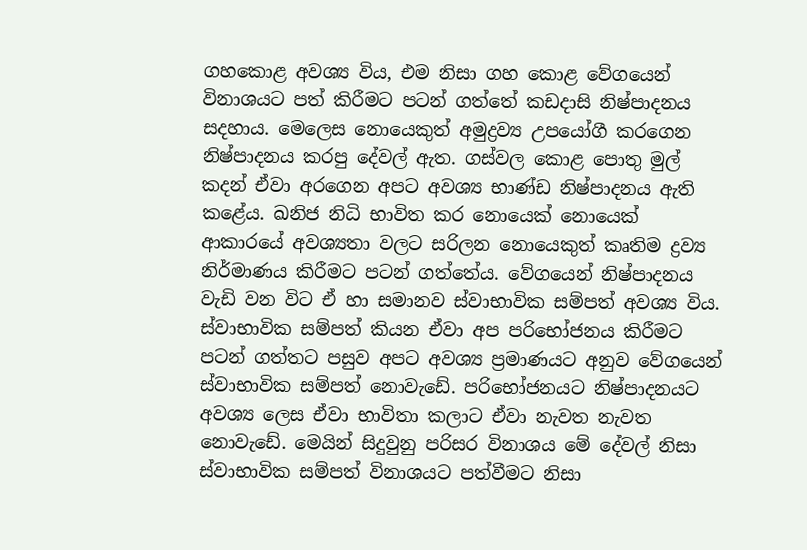ගහකොළ අවශ්‍ය විය, එම නිසා ගහ කොළ වේගයෙන් විනාශයට පත් කිරීමට පටන් ගත්තේ කඩදාසි නිෂ්පාදනය සදහාය. මෙලෙස නොයෙකුත් අමුද්‍රව්‍ය උපයෝගී කරගෙන නිෂ්පාදනය කරපු දේවල් ඇත. ගස්වල කොළ පොතු මුල් කදන් ඒවා අරගෙන අපට අවශ්‍ය භාණ්ඩ නිෂ්පාදනය ඇති කළේය. ඛනිජ නිධි භාවිත කර නොයෙක් නොයෙක් ආකාරයේ අවශ්‍යතා වලට සරිලන නොයෙකුත් කෘතිම ද්‍රව්‍ය නිර්මාණය කිරීමට පටන් ගත්තේය. වේගයෙන් නිෂ්පාදනය වැඩි වන විට ඒ හා සමානව ස්වාභාවික සම්පත් අවශ්‍ය විය. ස්වාභාවික සම්පත් කියන ඒවා අප පරිභෝජනය කිරීමට පටන් ගත්තට පසුව අපට අවශ්‍ය ප්‍රමාණයට අනුව වේගයෙන් ස්වාභාවික සම්පත් නොවැඩේ. පරිභෝජනයට නිෂ්පාදනයට අවශ්‍ය ලෙස ඒවා භාවිතා කලාට ඒවා නැවත නැවත නොවැඩේ. මෙයින් සිදුවුනු පරිසර විනාශය මේ දේවල් නිසා ස්වාභාවික සම්පත් විනාශයට පත්වීමට නිසා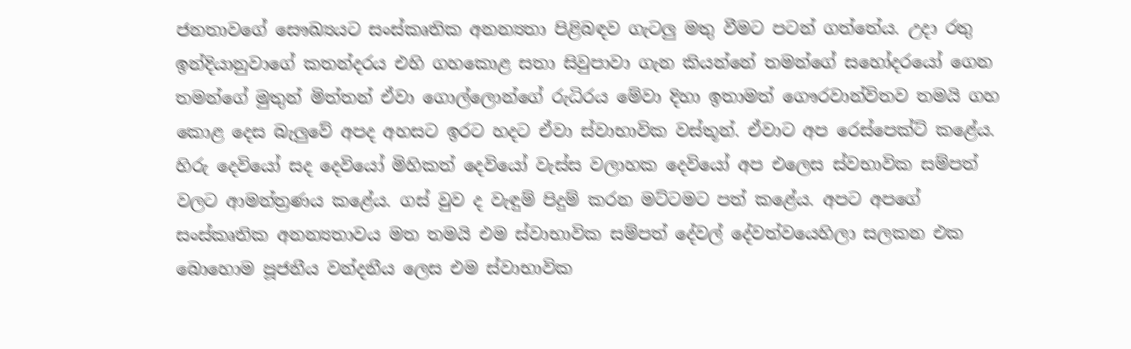ජනතාවගේ සෞඛ්‍යයට සංස්කෘතික අනන්‍යතා පිළිබඳව ගැටලු මතු වීමට පටන් ගත්තේය. උදා රතු ඉන්දියානුවාගේ කතන්දරය එහි ගහකොළ සතා සිවුපාවා ගැන කියන්නේ තමන්ගේ සහෝදරයෝ ගෙන තමන්ගේ මුතුන් මිත්තන් ඒවා ගොල්ලොන්ගේ රුධිරය මේවා දිහා ඉතාමත් ගෞරවාන්විතව තමයි ගහ කොළ දෙස බැලුවේ අපද අහසට ඉරට හදට ඒවා ස්වාභාවික වස්තූන්. ඒවාට අප රෙස්පෙක්ට් කළේය. හිරු දෙවියෝ සද දෙවියෝ මිහිකත් දෙවියෝ වැස්ස වලාහක දෙවියෝ අප එලෙස ස්වභාවික සම්පත් වලට ආමන්ත්‍රණය කළේය. ගස් වුව ද වැඳුම් පිදුම් කරන මට්ටමට පත් කළේය. අපට අපගේ සංස්කෘතික අනන්‍යතාවය මත තමයි එම ස්වාභාවික සම්පත් දේවල් දේවත්වයෙහිලා සලකන එක බොහොම පූජනීය වන්දනීය ලෙස එම ස්වාභාවික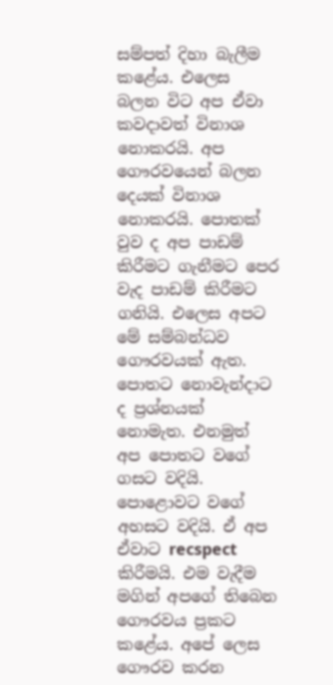සම්පත් දිහා බැලීම කළේය. එලෙස බලන විට අප ඒවා කවදාවත් විනාශ නොකරයි. අප ගෞරවයෙන් බලන දෙයක් විනාශ නොකරයි. පොතක් වුව ද අප පාඩම් කිරීමට ගැනීමට පෙර වැද පාඩම් කිරීමට ගනියි. එලෙස අපට මේ සම්බන්ධව ගෞරවයක් ඇත. පොතට නොවැන්දාට ද ප්‍රශ්නයක් නොමැත. එනමුත් අප පොතට වගේ ගසට වදියි. පොළොවට වගේ අහසට වදියි. ඒ අප ඒවාට recspect කිරීමයි. එම වැදීම මගින් අපගේ තිබෙන ගෞරවය ප්‍රකට කළේය. අපේ ලෙස ගෞරව කරන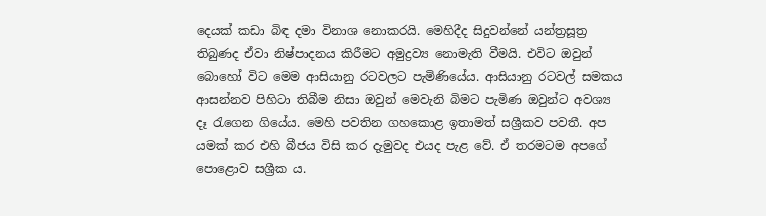දෙයක් කඩා බිඳ දමා විනාශ නොකරයි. මෙහිදීද සිදුවන්නේ යන්ත්‍රසූත්‍ර තිබුණද ඒවා නිෂ්පාදනය කිරීමට අමුද්‍රව්‍ය නොමැති වීමයි. එවිට ඔවුන් බොහෝ විට මෙම ආසියානු රටවලට පැමිණියේය. ආසියානු රටවල් සමකය ආසන්නව පිහිටා තිබීම නිසා ඔවුන් මෙවැනි බිමට පැමිණ ඔවුන්ට අවශ්‍ය දෑ රැගෙන ගියේය. මෙහි පවතින ගහකොළ ඉතාමත් සශ්‍රීකව පවතී. අප යමක් කර එහි බීජය විසි කර දැමුවද එයද පැළ වේ. ඒ තරමටම අපගේ පොළොව සශ්‍රීක ය.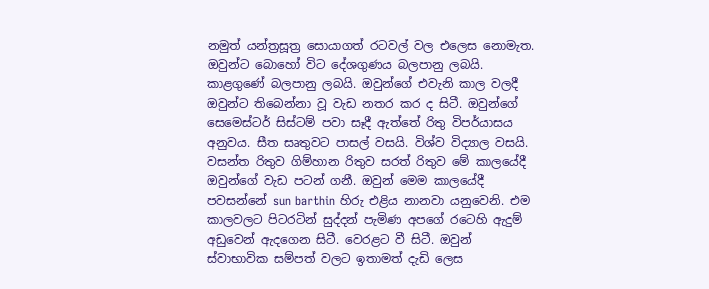නමුත් යන්ත්‍රසූත්‍ර සොයාගත් රටවල් වල එලෙස නොමැත. ඔවුන්ට බොහෝ විට දේශගුණය බලපානු ලබයි. කාළගුණේ බලපානු ලබයි. ඔවුන්ගේ එවැනි කාල වලදී ඔවුන්ට තිබෙන්නා වූ වැඩ නතර කර ද සිටී. ඔවුන්ගේ සෙමෙස්ටර් සිස්ටම් පවා සෑදී ඇත්තේ රිතු විපර්යාසය අනුවය. සීත සෘතුවට පාසල් වසයි. විශ්ව විද්‍යාල වසයි. වසන්ත රිතුව ගිම්හාන රිතුව සරත් රිතුව මේ කාලයේදී ඔවුන්ගේ වැඩ පටන් ගනී. ඔවුන් මෙම කාලයේදී පවසන්නේ sun barthin හිරු එළිය නානවා යනුවෙනි. එම කාලවලට පිටරටින් සුද්දන් පැමිණ අපගේ රටෙහි ඇදුම් අඩුවෙන් ඇදගෙන සිටී. වෙරළට වී සිටී. ඔවුන් ස්වාභාවික සම්පත් වලට ඉතාමත් දැඩි ලෙස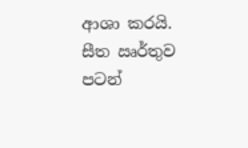ආශා කරයි. සීත ඍර්තුව පටන්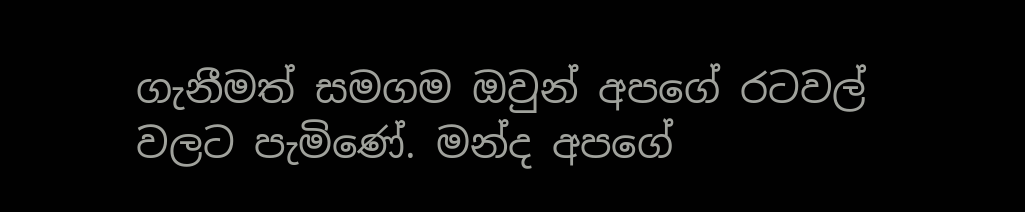ගැනීමත් සමගම ඔවුන් අපගේ රටවල් වලට පැමිණේ. මන්ද අපගේ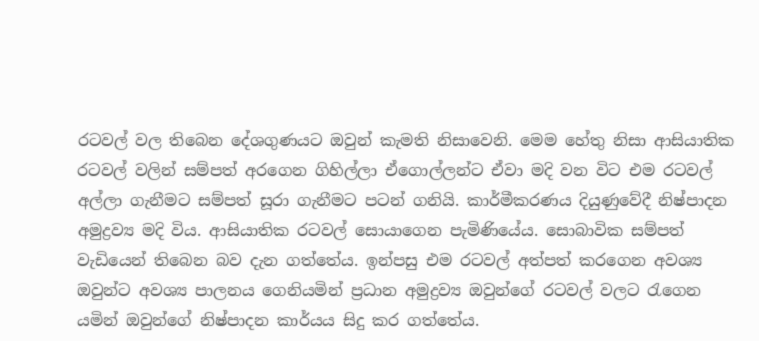රටවල් වල තිබෙන දේශගුණයට ඔවුන් කැමති නිසාවෙනි. මෙම හේතු නිසා ආසියාතික රටවල් වලින් සම්පත් අරගෙන ගිහිල්ලා ඒගොල්ලන්ට ඒවා මදි වන විට එම රටවල් අල්ලා ගැනීමට සම්පත් සූරා ගැනීමට පටන් ගනියි. කාර්මීකරණය දියුණුවේදී නිෂ්පාදන අමුද්‍රව්‍ය මදි විය. ආසියාතික රටවල් සොයාගෙන පැමිණියේය. සොබාවික සම්පත් වැඩියෙන් තිබෙන බව දැන ගත්තේය. ඉන්පසු එම රටවල් අත්පත් කරගෙන අවශ්‍ය ඔවුන්ට අවශ්‍ය පාලනය ගෙනියමින් ප්‍රධාන අමුද්‍රව්‍ය ඔවුන්ගේ රටවල් වලට රැගෙන යමින් ඔවුන්ගේ නිෂ්පාදන කාර්යය සිදු කර ගත්තේය.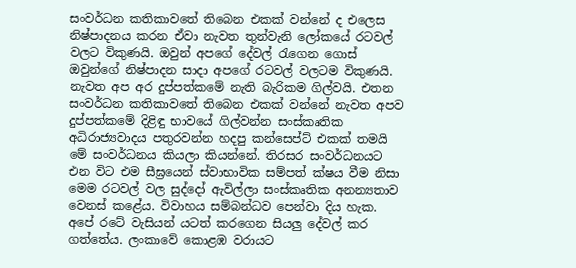සංවර්ධන කතිකාවතේ තිබෙන එකක් වන්නේ ද එලෙස නිෂ්පාදනය කරන ඒවා නැවත තුන්වැනි ලෝකයේ රටවල් වලට විකුණයි. ඔවුන් අපගේ දේවල් රැගෙන ගොස් ඔවුන්ගේ නිෂ්පාදන සාදා අපගේ රටවල් වලටම විකුණයි. නැවත අප අර දුප්පත්කමේ නැති බැරිකම ගිල්වයි. එතන සංවර්ධන කතිකාවතේ තිබෙන එකක් වන්නේ නැවත අපව දුප්පත්කමේ දිළිඳු භාවයේ ගිල්වන්න සංස්කෘතික අධිරාජ්‍යවාදය පතුරවන්න හදපු කන්සෙප්ට් එකක් තමයි මේ සංවර්ධනය කියලා කියන්නේ. තිරසර සංවර්ධනයට එන විට එම සීඝ්‍රයෙන් ස්වාභාවික සම්පත් ක්ෂය වීම නිසා මෙම රටවල් වල සුද්දෝ ඇවිල්ලා සංස්කෘතික අනන්‍යතාව වෙනස් කළේය. විවාහය සම්බන්ධව පෙන්වා දිය හැක. අපේ රටේ වැසියන් යටත් කරගෙන සියලු දේවල් කර ගත්තේය. ලංකාවේ කොළඹ වරායට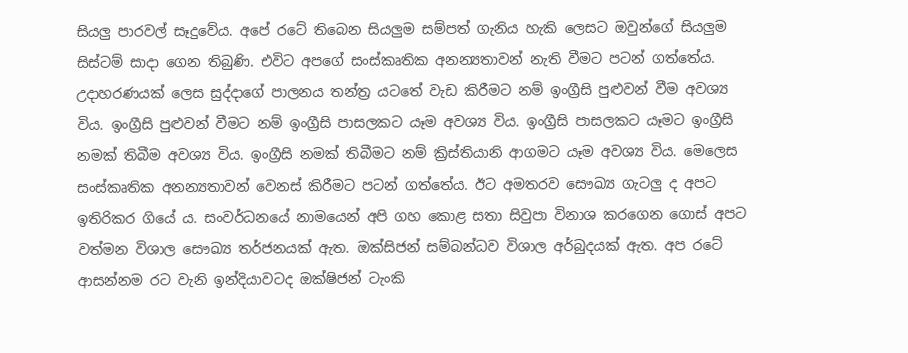සියලු පාරවල් සෑදුවේය. අපේ රටේ තිබෙන සියලුම සම්පත් ගැනිය හැකි ලෙසට ඔවුන්ගේ සියලුම සිස්ටම් සාදා ගෙන තිබුණි. එවිට අපගේ සංස්කෘතික අනන්‍යතාවන් නැති වීමට පටන් ගත්තේය. උදාහරණයක් ලෙස සුද්දාගේ පාලනය තන්ත්‍ර යටතේ වැඩ කිරීමට නම් ඉංග්‍රීසි පුළුවන් වීම අවශ්‍ය විය. ඉංග්‍රීසි පුළුවන් වීමට නම් ඉංග්‍රීසි පාසලකට යෑම අවශ්‍ය විය. ඉංග්‍රීසි පාසලකට යෑමට ඉංග්‍රීසි නමක් තිබීම අවශ්‍ය විය. ඉංග්‍රීසි නමක් තිබීමට නම් ක්‍රිස්තියානි ආගමට යෑම අවශ්‍ය විය. මෙලෙස සංස්කෘතික අනන්‍යතාවන් වෙනස් කිරීමට පටන් ගත්තේය. ඊට අමතරව සෞඛ්‍ය ගැටලු ද අපට ඉතිරිකර ගියේ ය. සංවර්ධනයේ නාමයෙන් අපි ගහ කොළ සතා සිවුපා විනාශ කරගෙන ගොස් අපට වත්මන විශාල සෞඛ්‍ය තර්ජනයක් ඇත. ඔක්සිජන් සම්බන්ධව විශාල අර්බුදයක් ඇත. අප රටේ ආසන්නම රට වැනි ඉන්දියාවටද ඔක්ෂිජන් ටැංකි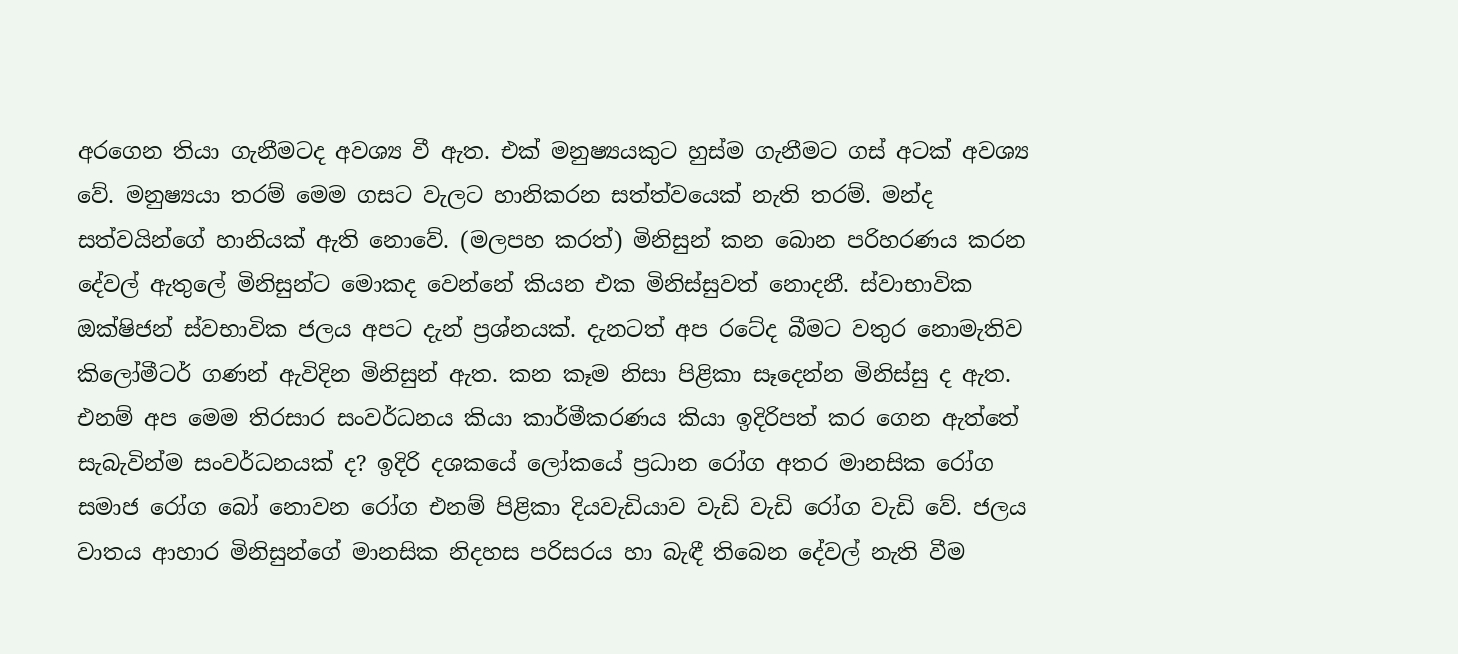අරගෙන තියා ගැනීමටද අවශ්‍ය වී ඇත. එක් මනුෂ්‍යයකුට හුස්ම ගැනීමට ගස් අටක් අවශ්‍ය වේ. මනුෂ්‍යයා තරම් මෙම ගසට වැලට හානිකරන සත්ත්වයෙක් නැති තරම්. මන්ද සත්වයින්ගේ හානියක් ඇති නොවේ. (මලපහ කරත්) මිනිසුන් කන බොන පරිහරණය කරන දේවල් ඇතුලේ මිනිසුන්ට මොකද වෙන්නේ කියන එක මිනිස්සුවත් නොදනී. ස්වාභාවික ඔක්ෂිජන් ස්වභාවික ජලය අපට දැන් ප්‍රශ්නයක්. දැනටත් අප රටේද බීමට වතුර නොමැතිව කිලෝමීටර් ගණන් ඇවිදින මිනිසුන් ඇත. කන කෑම නිසා පිළිකා සෑදෙන්න මිනිස්සු ද ඇත. එනම් අප මෙම තිරසාර සංවර්ධනය කියා කාර්මීකරණය කියා ඉදිරිපත් කර ගෙන ඇත්තේ සැබැවින්ම සංවර්ධනයක් ද? ඉදිරි දශකයේ ලෝකයේ ප්‍රධාන රෝග අතර මානසික රෝග සමාජ රෝග බෝ නොවන රෝග එනම් පිළිකා දියවැඩියාව වැඩි වැඩි රෝග වැඩි වේ. ජලය වාතය ආහාර මිනිසුන්ගේ මානසික නිදහස පරිසරය හා බැඳී තිබෙන දේවල් නැති වීම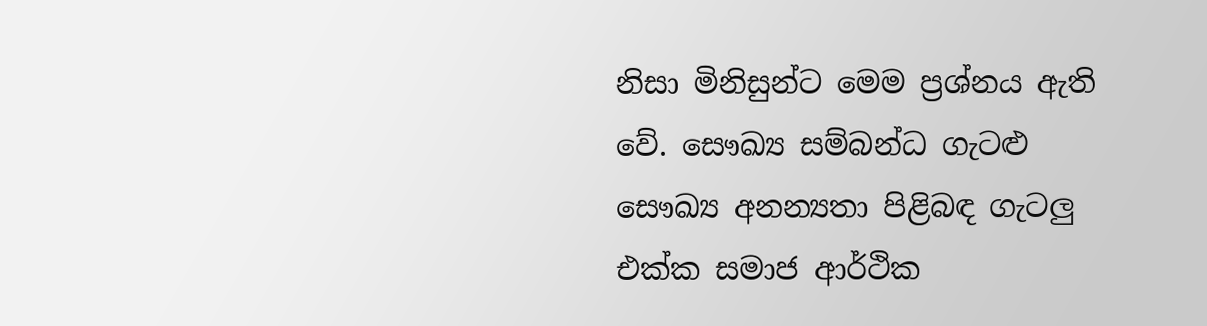නිසා මිනිසුන්ට මෙම ප්‍රශ්නය ඇති වේ. සෞඛ්‍ය සම්බන්ධ ගැටළු සෞඛ්‍ය අනන්‍යතා පිළිබඳ ගැටලු එක්ක සමාජ ආර්ථික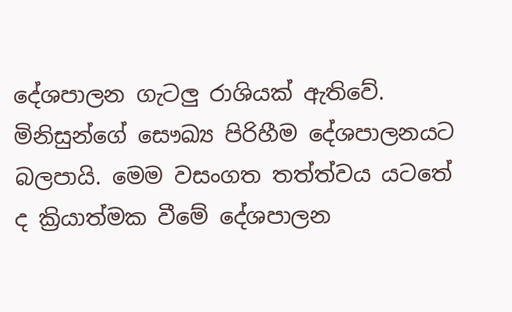දේශපාලන ගැටලු රාශියක් ඇතිවේ. මිනිසුන්ගේ සෞඛ්‍ය පිරිහීම දේශපාලනයට බලපායි. මෙම වසංගත තත්ත්වය යටතේ ද ක්‍රියාත්මක වීමේ දේශපාලන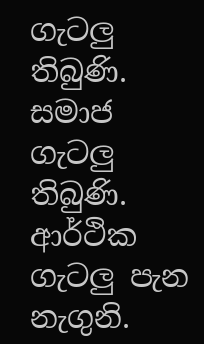ගැටලු තිබුණි. සමාජ ගැටලු තිබුණි. ආර්ථික ගැටලු පැන නැගුනි.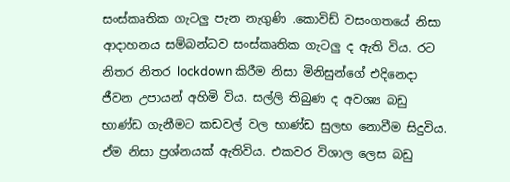සංස්කෘතික ගැටලු පැන නැගුණි .කොවිඩ් වසංගතයේ නිසා ආදාහනය සම්බන්ධව සංස්කෘතික ගැටලු ද ඇති විය. රට නිතර නිතර lockdown කිරීම නිසා මිනිසුන්ගේ එදිනෙදා ජීවන උපායන් අහිමි විය. සල්ලි තිබුණ ද අවශ්‍ය බඩු භාණ්ඩ ගැනීමට කඩවල් වල භාණ්ඩ සුලභ නොවීම සිදුවිය. ඒම නිසා ප්‍රශ්නයක් ඇතිවිය. එකවර විශාල ලෙස බඩු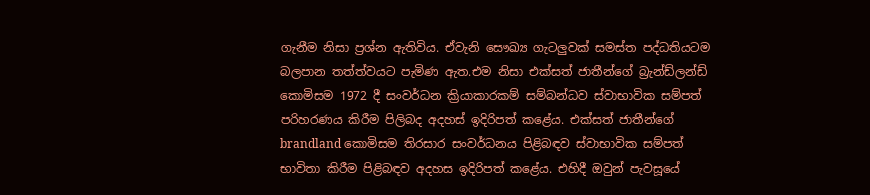ගැනීම නිසා ප්‍රශ්න ඇතිවිය. ඒවැනි සෞඛ්‍ය ගැටලුවක් සමස්ත පද්ධතියටම බලපාන තත්ත්වයට පැමිණ ඇත.එම නිසා එක්සත් ජාතීන්ගේ බ්‍රැන්ඩ්ලන්ඩ් කොමිසම 1972 දී සංවර්ධන ක්‍රියාකාරකම් සම්බන්ධව ස්වාභාවික සම්පත් පරිහරණය කිරීම පිලිබද අදහස් ඉදිරිපත් කළේය. එක්සත් ජාතීන්ගේ brandland කොමිසම තිරසාර සංවර්ධනය පිළිබඳව ස්වාභාවික සම්පත් භාවිතා කිරීම පිළිබඳව අදහස ඉදිරිපත් කළේය. එහිදී ඔවුන් පැවසූයේ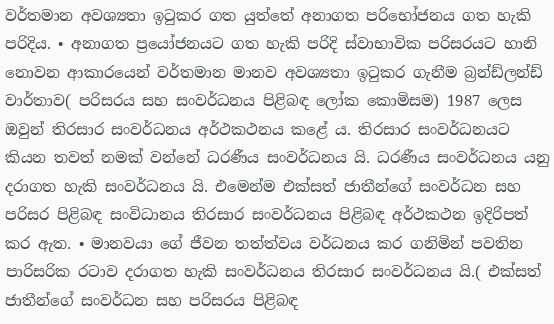වර්තමාන අවශ්‍යතා ඉටුකර ගත යුත්තේ අනාගත පරිභෝජනය ගත හැකි පරිදිය. • අනාගත ප්‍රයෝජනයට ගත හැකි පරිදි ස්වාභාවික පරිසරයට හානි නොවන ආකාරයෙන් වර්තමාන මානව අවශ්‍යතා ඉටුකර ගැනීම බ්‍රන්ඩ්ලන්ඩ් වාර්තාව( පරිසරය සහ සංවර්ධනය පිළිබඳ ලෝක කොමිසම) 1987 ලෙස ඔවුන් තිරසාර සංවර්ධනය අර්ථකථනය කළේ ය. තිරසාර සංවර්ධනයට කියන තවත් නමක් වන්නේ ධරණීය සංවර්ධනය යි. ධරණීය සංවර්ධනය යනු දරාගත හැකි සංවර්ධනය යි. එමෙන්ම එක්සත් ජාතීන්ගේ සංවර්ධන සහ පරිසර පිළිබඳ සංවිධානය තිරසාර සංවර්ධනය පිළිබඳ අර්ථකථන ඉදිරිපත් කර ඇත. • මානවයා ගේ ජීවන තත්ත්වය වර්ධනය කර ගනිමින් පවතින පාරිසරික රටාව දරාගත හැකි සංවර්ධනය තිරසාර සංවර්ධනය යි.( එක්සත් ජාතීන්ගේ සංවර්ධන සහ පරිසරය පිළිබඳ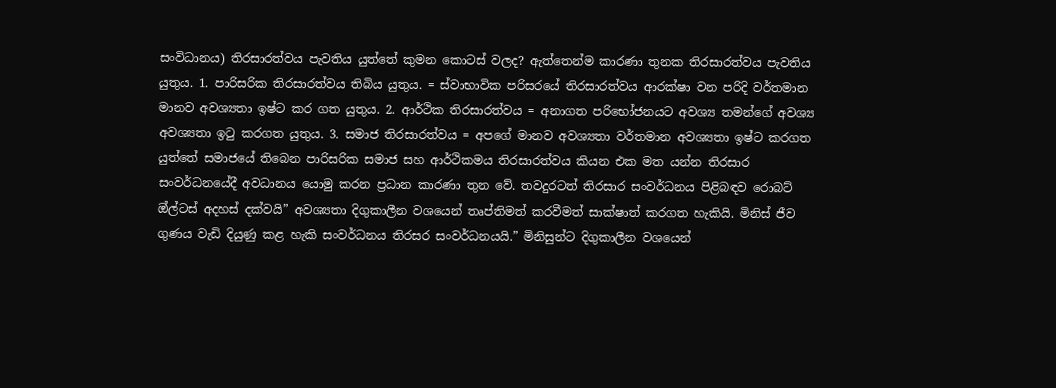සංවිධානය) තිරසාරත්වය පැවතිය යුත්තේ කුමන කොටස් වලද? ඇත්තෙන්ම කාරණා තුනක තිරසාරත්වය පැවතිය යුතුය. 1. පාරිසරික තිරසාරත්වය තිබිය යුතුය. = ස්වාභාවික පරිසරයේ තිරසාරත්වය ආරක්ෂා වන පරිදි වර්තමාන මානව අවශ්‍යතා ඉෂ්ට කර ගත යුතුය. 2. ආර්ථික තිරසාරත්වය = අනාගත පරිභෝජනයට අවශ්‍ය තමන්ගේ අවශ්‍ය අවශ්‍යතා ඉටු කරගත යුතුය. 3. සමාජ තිරසාරත්වය = අපගේ මානව අවශ්‍යතා වර්තමාන අවශ්‍යතා ඉෂ්ට කරගත යුත්තේ සමාජයේ තිබෙන පාරිසරික සමාජ සහ ආර්ථිකමය තිරසාරත්වය කියන එක මත යන්න තිරසාර සංවර්ධනයේදී අවධානය යොමු කරන ප්‍රධාන කාරණා තුන වේ. තවදුරටත් තිරසාර සංවර්ධනය පිළිබඳව රොබට් ඔ්ල්ටස් අදහස් දක්වයි” අවශ්‍යතා දිගුකාලීන වශයෙන් තෘප්තිමත් කරවීමත් සාක්ෂාත් කරගත හැකියි. මිනිස් ජීව ගුණය වැඩි දියුණු කළ හැකි සංවර්ධනය තිරසර සංවර්ධනයයි.” මිනිසුන්ට දිගුකාලීන වශයෙන්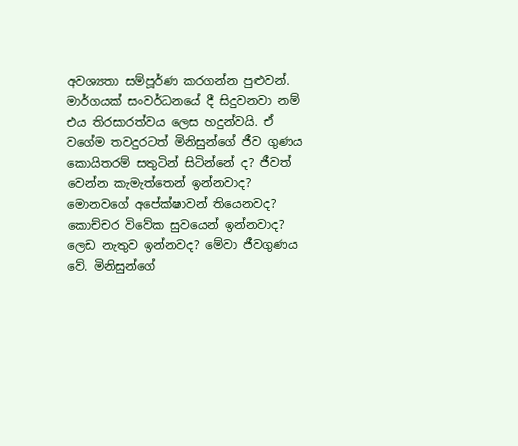අවශ්‍යතා සම්පූර්ණ කරගන්න පුළුවන්. මාර්ගයක් සංවර්ධනයේ දී සිදුවනවා නම් එය තිරසාරත්වය ලෙස හදුන්වයි. ඒ වගේම තවදුරටත් මිනිසුන්ගේ ජීව ගුණය කොයිතරම් සතුටින් සිටින්නේ ද? ජීවත් වෙන්න කැමැත්තෙන් ඉන්නවාද? මොනවගේ අපේක්ෂාවන් තියෙනවද? කොච්චර විවේක සුවයෙන් ඉන්නවාද? ලෙඩ නැතුව ඉන්නවද? මේවා ජීවගුණය වේ. මිනිසුන්ගේ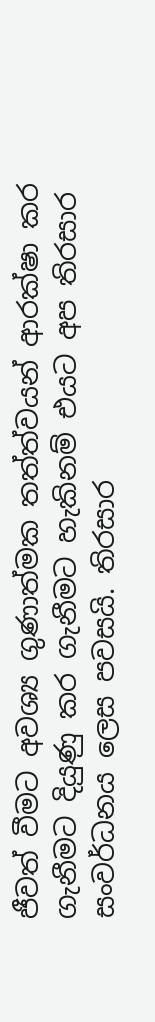ජීවත් වීමට අවශ්‍ය ගුණාත්මක තත්ත්වයන් ආරක්ෂා කර ගැනීමට දියුණු කර ගැනීමට හැකිනම් එයට අප තිරසාර සංවර්ධනය ලෙස පවසයි. තිරසාර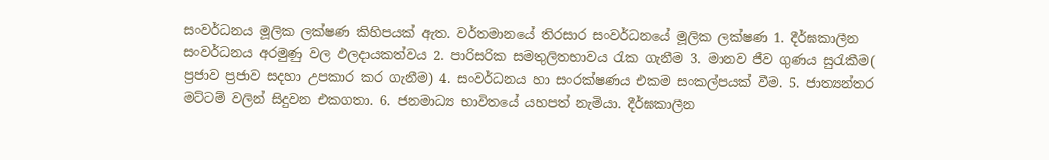සංවර්ධනය මූලික ලක්ෂණ කිහිපයක් ඇත. වර්තමානයේ තිරසාර සංවර්ධනයේ මූලික ලක්ෂණ 1. දීර්ඝකාලීන සංවර්ධනය අරමුණු වල ඵලදායකත්වය 2. පාරිසරික සමතුලිතභාවය රැක ගැනීම 3. මානව ජීව ගුණය සුරැකීම( ප්‍රජාව ප්‍රජාව සදහා උපකාර කර ගැනීම) 4. සංවර්ධනය හා සංරක්ෂණය එකම සංකල්පයක් වීම. 5. ජාත්‍යන්තර මට්ටම් වලින් සිදුවන එකගතා. 6. ජනමාධ්‍ය භාවිතයේ යහපත් නැමියා. දීර්ඝකාලීන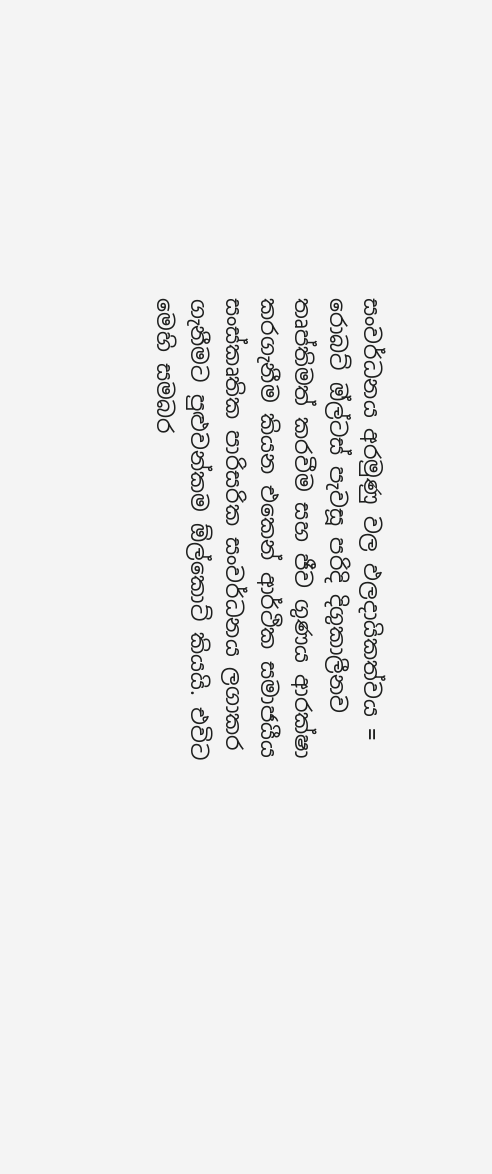සංවර්ධනය අරමුණු වල ඵලදායිකත්වය = රොබට් ඔ්ල්ටස් පැවසූ පරිදි දිගුකාලීනව තෘප්තිමත් කරවීම සහ ජීව ගුණය ආරක්ෂා කරගැනීම කියන එකෙන් ආර්ථික සමාජයීය සංස්කෘතික පාරිසරික සංවර්ධනය ලගාකර ගැනීමට පුළුවන්කම ඕල්කොට් කියයි. එවිට මෙහි සමබර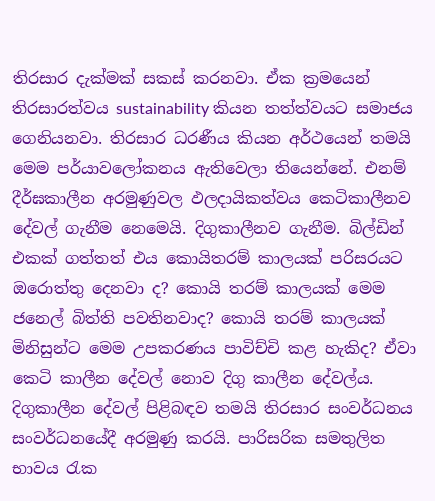තිරසාර දැක්මක් සකස් කරනවා. ඒක ක්‍රමයෙන් තිරසාරත්වය sustainability කියන තත්ත්වයට සමාජය ගෙනියනවා. තිරසාර ධරණීය කියන අර්ථයෙන් තමයි මෙම පර්යාවලෝකනය ඇතිවෙලා තියෙන්නේ. එනම් දීර්ඝකාලීන අරමුණුවල ඵලදායිකත්වය කෙටිකාලීනව දේවල් ගැනීම නෙමෙයි. දිගුකාලීනව ගැනීම. බිල්ඩින් එකක් ගත්තත් එය කොයිතරම් කාලයක් පරිසරයට ඔරොත්තු දෙනවා ද? කොයි තරම් කාලයක් මෙම ජනෙල් බිත්ති පවතිනවාද? කොයි තරම් කාලයක් මිනිසුන්ට මෙම උපකරණය පාවිච්චි කළ හැකිද? ඒවා කෙටි කාලීන දේවල් නොව දිගු කාලීන දේවල්ය. දිගුකාලීන දේවල් පිළිබඳව තමයි තිරසාර සංවර්ධනය සංවර්ධනයේදී අරමුණු කරයි. පාරිසරික සමතුලිත භාවය රැක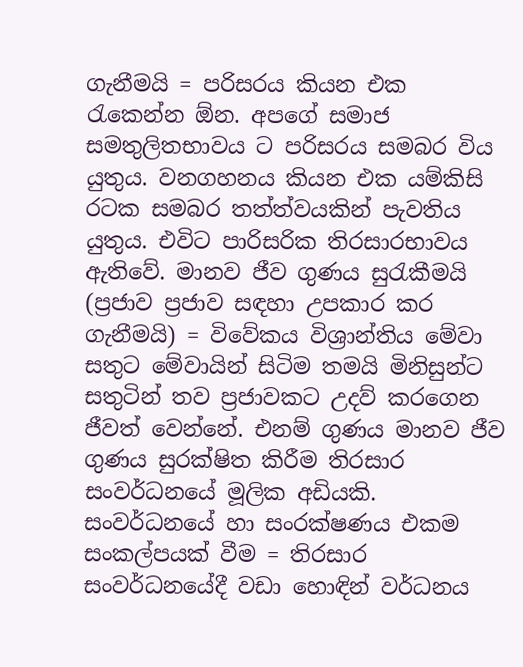ගැනීමයි = පරිසරය කියන එක රැකෙන්න ඕන. අපගේ සමාජ සමතුලිතභාවය ට පරිසරය සමබර විය යුතුය. වනගහනය කියන එක යම්කිසි රටක සමබර තත්ත්වයකින් පැවතිය යුතුය. එවිට පාරිසරික තිරසාරභාවය ඇතිවේ. මානව ජීව ගුණය සුරැකීමයි (ප්‍රජාව ප්‍රජාව සඳහා උපකාර කර ගැනීමයි) = විවේකය විශ්‍රාන්තිය මේවා සතුට මේවායින් සිටිම තමයි මිනිසුන්ට සතුටින් තව ප්‍රජාවකට උදව් කරගෙන ජීවත් වෙන්නේ. එනම් ගුණය මානව ජීව ගුණය සුරක්ෂිත කිරීම තිරසාර සංවර්ධනයේ මූලික අඩියකි. සංවර්ධනයේ හා සංරක්ෂණය එකම සංකල්පයක් වීම = තිරසාර සංවර්ධනයේදී වඩා හොඳින් වර්ධනය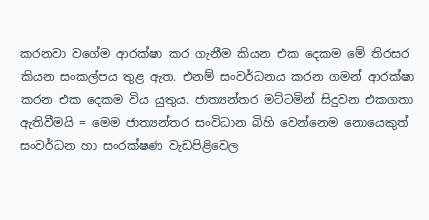කරනවා වගේම ආරක්ෂා කර ගැනීම කියන එක දෙකම මේ තිරසර කියන සංකල්පය තුළ ඇත. එනම් සංවර්ධනය කරන ගමන් ආරක්ෂා කරන එක දෙකම විය යුතුය. ජාත්‍යන්තර මට්ටමින් සිදුවන එකගතා ඇතිවීමයි = මෙම ජාත්‍යන්තර සංවිධාන බිහි වෙන්නෙම නොයෙකුත් සංවර්ධන හා සංරක්ෂණ වැඩපිළිවෙල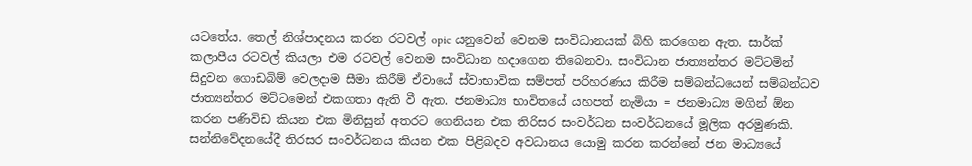යටතේය. තෙල් නිශ්පාදනය කරන රටවල් opic යනුවෙන් වෙනම සංවිධානයක් බිහි කරගෙන ඇත. සාර්ක් කලාපීය රටවල් කියලා එම රටවල් වෙනම සංවිධාන හදාගෙන තිබෙනවා. සංවිධාන ජාත්‍යන්තර මට්ටමින් සිදුවන ගොඩබිම් වෙලදාම සීමා කිරීම් ඒවායේ ස්වාභාවික සම්පත් පරිහරණය කිරීම සම්බන්ධයෙන් සම්බන්ධව ජාත්‍යන්තර මට්ටමෙන් එකගතා ඇති වී ඇත. ජනමාධ්‍ය භාවිතයේ යහපත් නැමියා = ජනමාධ්‍ය මගින් ඕන කරන පණිවිඩ කියන එක මිනිසුන් අතරට ගෙනියන එක තිරිසර සංවර්ධන සංවර්ධනයේ මූලික අරමුණකි. සන්නිවේදනයේදී තිරසර සංවර්ධනය කියන එක පිළිබදව අවධානය යොමු කරන කරන්නේ ජන මාධ්‍යයේ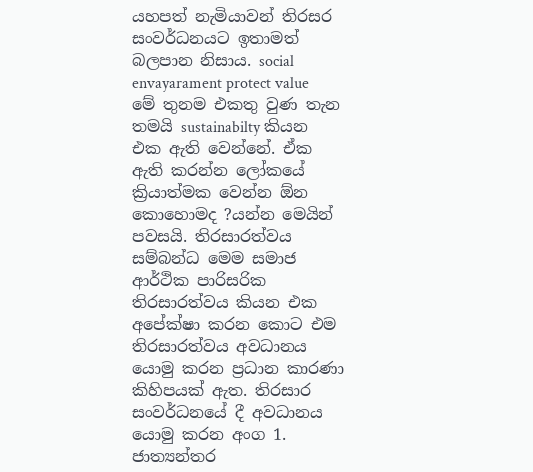යහපත් නැමියාවන් තිරසර සංවර්ධනයට ඉතාමත් බලපාන නිසාය. social envayarament protect value මේ තුනම එකතු වුණ තැන තමයි sustainabilty කියන එක ඇති වෙන්නේ. ඒක ඇති කරන්න ලෝකයේ ක්‍රියාත්මක වෙන්න ඕන කොහොමද ?යන්න මෙයින් පවසයි. තිරසාරත්වය සම්බන්ධ මෙම සමාජ ආර්ථික පාරිසරික තිරසාරත්වය කියන එක අපේක්ෂා කරන කොට එම තිරසාරත්වය අවධානය යොමු කරන ප්‍රධාන කාරණා කිහිපයක් ඇත. තිරසාර සංවර්ධනයේ දී අවධානය යොමු කරන අංග 1. ජාත්‍යන්තර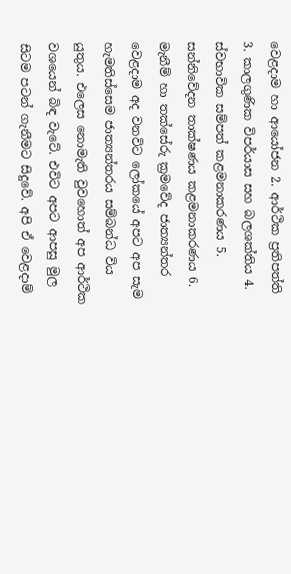වෙළදාම හා ආයෝජන 2. ආර්ථික ප්‍රතිපත්ති 3. කාලගුණික විපර්යාස සහ බලශක්තිය 4. ස්වභාවික සම්පත් කළමනාකරණය 5. සන්නිවේදන තාක්ෂණය කළමනාකරණය 6. මැනීම් හා තක්සේරු ක්‍රමවේද ජාත්‍යන්තර වෙළදාම අද වනවිට ලෝකයේ අපට අප සැම හැමතිස්සෙම ජාත්‍යන්තරය සම්බන්ධ විය යුතුය. එලෙස නොමැති වුවහොත් අප ආර්ථික වශයෙන් බිඳ වැටේ. එවිට අපට ආපසු මුල සිටම පටන් ගැනීමට සිදුවේ. අපි ඒ වෙළදාම්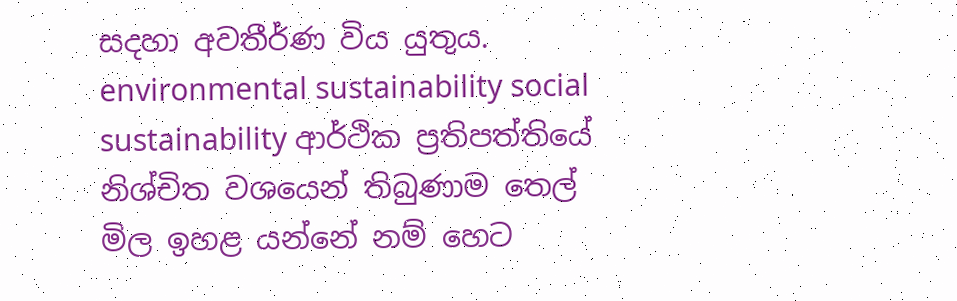සදහා අවතීර්ණ විය යුතුය. environmental sustainability social sustainability ආර්ථික ප්‍රතිපත්තියේ නිශ්චිත වශයෙන් තිබුණාම තෙල් මිල ඉහළ යන්නේ නම් හෙට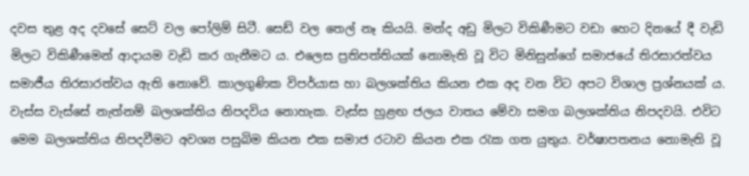දවස තුළ අද දවසේ සෙට් වල පෝලිම් සිටී. සෙඩ් වල තෙල් නෑ කියයි. මන්ද අඩු මිලට විකිණීමට වඩා හෙට දිනයේ දී වැඩි මිලට විකිණීමෙන් ආදායම වැඩි කර ගැනීමට ය. එලෙස ප්‍රතිපත්තියක් නොමැති වූ විට මිනිසුන්ගේ සමාජයේ තිරසාරත්වය සමාජීය තිරසාරත්වය ඇති නොවේ. කාලගුණික විපර්යාස හා බලශක්තිය කියන එක අද වන විට අපට විශාල ප්‍රශ්නයක් ය. වැස්ස වැස්සේ නැත්නම් බලශක්තිය නිපදවිය නොහැක. වැස්ස හුළඟ ජලය වාතය මේවා සමග බලශක්තිය නිපදවයි. එවිට මෙම බලශක්තිය නිපදවීමට අවශ්‍ය පසුබිම කියන එක සමාජ රටාව කියන එක රැක ගත යුතුය. වර්ෂාපතනය නොමැති වූ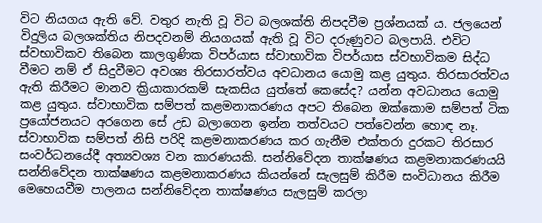විට නියගය ඇති වේ. වතුර නැති වූ විට බලශක්ති නිපදවීම ප්‍රශ්නයක් ය. ජලයෙන් විදුලිය බලශක්තිය නිපදවනම් නියගයක් ඇති වූ විට දරුණුවට බලපායි. එවිට ස්වභාවිකව තිබෙන කාලගුණික විපර්යාස ස්වාභාවික විපර්යාස ස්වභාවිකම සිද්ධ වීමට නම් ඒ සිදුවීමට අවශ්‍ය තිරසාරත්වය අවධානය යොමු කළ යුතුය. තිරසාරත්වය ඇති කිරීමට මානව ක්‍රියාකාරකම් සැකසිය යුත්තේ කෙසේද? යන්න අවධානය යොමු කළ යුතුය. ස්වාභාවික සම්පත් කළමනාකරණය අපට තිබෙන ඔක්කොම සම්පත් ටික ප්‍රයෝජනයට අරගෙන සේ උඩ බලාගෙන ඉන්න තත්වයට පත්වෙන්න හොඳ නෑ. ස්වාභාවික සම්පත් නිසි පරිදි කළමනාකරණය කර ගැනීම එක්තරා දුරකට තිරසාර සංවර්ධනයේදී අත්‍යවශ්‍ය වන කාරණයකි. සන්නිවේදන තාක්ෂණය කළමනාකරණයයි සන්නිවේදන තාක්ෂණය කළමනාකරණය කියන්නේ සැලසුම් කිරීම සංවිධානය කිරීම මෙහෙයවීම පාලනය සන්නිවේදන තාක්ෂණය සැලසුම් කරලා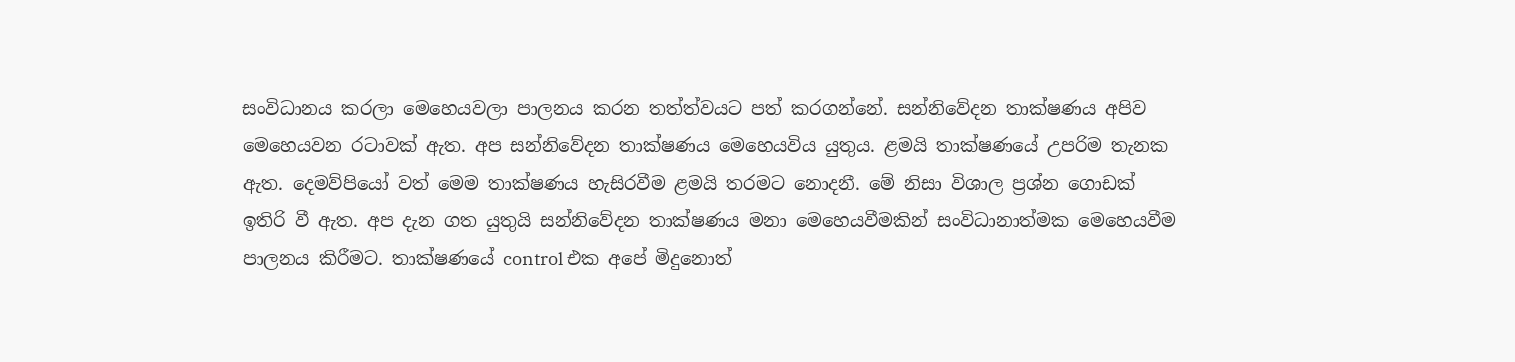සංවිධානය කරලා මෙහෙයවලා පාලනය කරන තත්ත්වයට පත් කරගන්නේ. සන්නිවේදන තාක්ෂණය අපිව මෙහෙයවන රටාවක් ඇත. අප සන්නිවේදන තාක්ෂණය මෙහෙයවිය යුතුය. ළමයි තාක්ෂණයේ උපරිම තැනක ඇත. දෙමව්පියෝ වත් මෙම තාක්ෂණය හැසිරවීම ළමයි තරමට නොදනී. මේ නිසා විශාල ප්‍රශ්න ගොඩක් ඉතිරි වී ඇත. අප දැන ගත යුතුයි සන්නිවේදන තාක්ෂණය මනා මෙහෙයවීමකින් සංවිධානාත්මක මෙහෙයවීම පාලනය කිරීමට. තාක්ෂණයේ control එක අපේ මිදුනොත්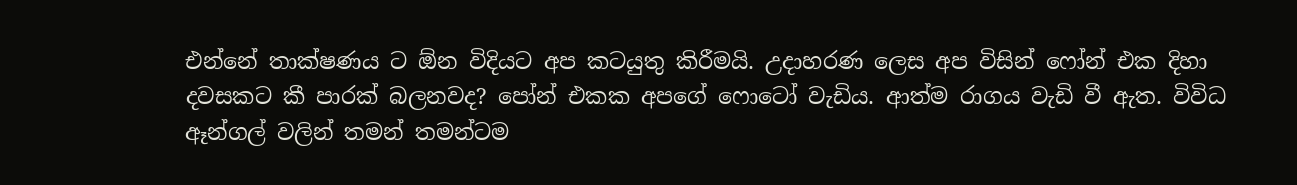එන්නේ තාක්ෂණය ට ඕන විදියට අප කටයුතු කිරීමයි. උදාහරණ ලෙස අප විසින් ෆෝන් එක දිහා දවසකට කී පාරක් බලනවද? පෝන් එකක අපගේ ෆොටෝ වැඩිය. ආත්ම රාගය වැඩි වී ඇත. විවිධ ඈන්ගල් වලින් තමන් තමන්ටම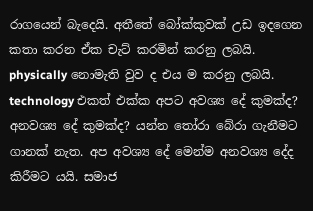රාගයෙන් බැදෙයි. අතීතේ බෝක්කුවක් උඩ ඉදගෙන කතා කරන ඒක චැට් කරමින් කරනු ලබයි. physically නොමැති වුව ද එය ම කරනු ලබයි. technology එකත් එක්ක අපට අවශ්‍ය දේ කුමක්ද? අනවශ්‍ය දේ කුමක්ද? යන්න තෝරා බේරා ගැනීමට ගානක් නැත. අප අවශ්‍ය දේ මෙන්ම අනවශ්‍ය දේද කිරීමට යයි. සමාජ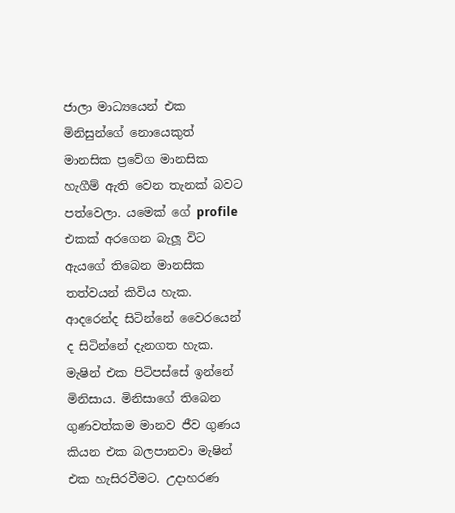ජාලා මාධ්‍යයෙන් එක මිනිසුන්ගේ නොයෙකුත් මානසික ප්‍රවේග මානසික හැගීම් ඇති වෙන තැනක් බවට පත්වෙලා. යමෙක් ගේ profile එකක් අරගෙන බැලූ විට ඇයගේ තිබෙන මානසික තත්වයන් කිවිය හැක. ආදරෙන්ද සිටින්නේ වෛරයෙන් ද සිටින්නේ දැනගත හැක. මැෂින් එක පිටිපස්සේ ඉන්නේ මිනිසාය. මිනිසාගේ තිබෙන ගුණවත්කම මානව ජීව ගුණය කියන එක බලපානවා මැෂින් එක හැසිරවීමට. උදාහරණ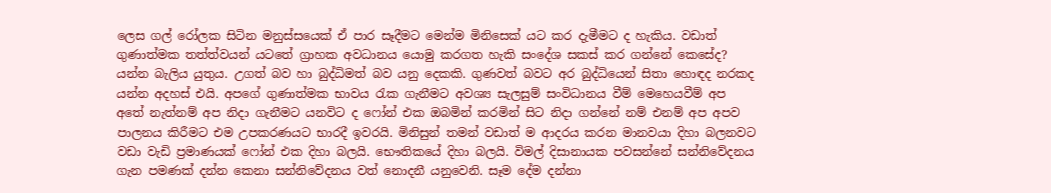ලෙස ගල් රෝලක සිටින මනුස්සයෙක් ඒ පාර සෑදීමට මෙන්ම මිනිසෙක් යට කර දැමීමට ද හැකිය. වඩාත් ගුණාත්මක තත්ත්වයන් යටතේ ග්‍රාහක අවධානය යොමු කරගත හැකි සංදේශ සකස් කර ගන්නේ කෙසේද? යන්න බැලිය යුතුය. උගත් බව හා බුද්ධිමත් බව යනු දෙකකි. ගුණවත් බවට අර බුද්ධියෙන් සිතා හොඳද නරකද යන්න අදහස් එයි. අපගේ ගුණාත්මක භාවය රැක ගැනීමට අවශ්‍ය සැලසුම් සංවිධානය වීම් මෙහෙයවීම් අප අතේ නැත්නම් අප නිදා ගැනීමට යනවිට ද ෆෝන් එක ඔබමින් කරමින් සිට නිදා ගන්නේ නම් එනම් අප අපව පාලනය කිරීමට එම උපකරණයට භාරදී ඉවරයි. මිනිසුන් තමන් වඩාත් ම ආදරය කරන මානවයා දිහා බලනවට වඩා වැඩි ප්‍රමාණයක් ෆෝන් එක දිහා බලයි. භෞතිකයේ දිහා බලයි. විමල් දිසානායක පවසන්නේ සන්නිවේදනය ගැන පමණක් දන්න කෙනා සන්නිවේදනය වත් නොදනී යනුවෙනි. සෑම දේම දන්නා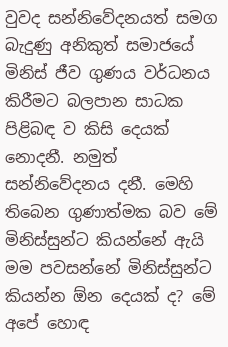වුවද සන්නිවේදනයත් සමග බැදුණු අනිකුත් සමාජයේ මිනිස් ජීව ගුණය වර්ධනය කිරීමට බලපාන සාධක පිළිබඳ ව කිසි දෙයක් නොදනී. නමුත් සන්නිවේදනය දනී. මෙහි තිබෙන ගුණාත්මක බව මේ මිනිස්සුන්ට කියන්නේ ඇයි මම පවසන්නේ මිනිස්සුන්ට කියන්න ඕන දෙයක් ද? මේ අපේ හොඳ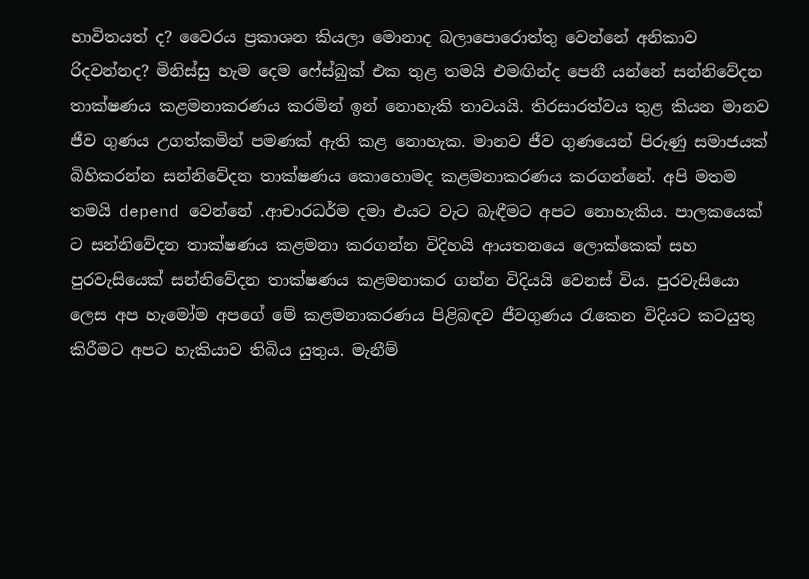භාවිතයත් ද? වෛරය ප්‍රකාශන කියලා මොනාද බලාපොරොත්තු වෙන්නේ අනිකාව රිදවන්නද? මිනිස්සු හැම දෙම ෆේස්බුක් එක තුළ තමයි එමඟින්ද පෙනී යන්නේ සන්නිවේදන තාක්ෂණය කළමනාකරණය කරමින් ඉන් නොහැකි තාවයයි. තිරසාරත්වය තුළ කියන මානව ජීව ගුණය උගත්කමින් පමණක් ඇති කළ නොහැක. මානව ජීව ගුණයෙන් පිරුණු සමාජයක් බිහිකරන්න සන්නිවේදන තාක්ෂණය කොහොමද කළමනාකරණය කරගන්නේ. අපි මතම තමයි depend වෙන්නේ .ආචාරධර්ම දමා එයට වැට බැඳීමට අපට නොහැකිය. පාලකයෙක් ට සන්නිවේදන තාක්ෂණය කළමනා කරගන්න විදිහයි ආයතනයෙ ලොක්කෙක් සහ පුරවැසියෙක් සන්නිවේදන තාක්ෂණය කළමනාකර ගන්න විදියයි වෙනස් විය. පුරවැසියො ලෙස අප හැමෝම අපගේ මේ කළමනාකරණය පිළිබඳව ජීවගුණය රැකෙන විදියට කටයුතු කිරීමට අපට හැකියාව තිබිය යුතුය. මැනීම්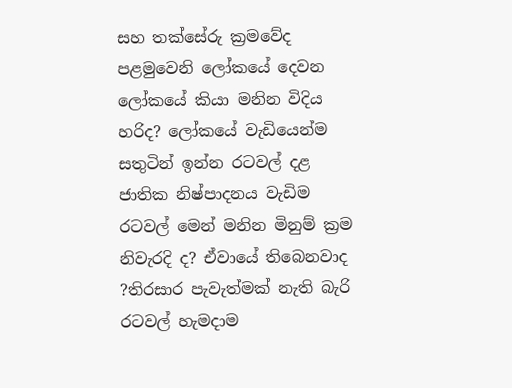සහ තක්සේරු ක්‍රමවේද පළමුවෙනි ලෝකයේ දෙවන ලෝකයේ කියා මනින විදිය හරිද? ලෝකයේ වැඩියෙන්ම සතුටින් ඉන්න රටවල් දළ ජාතික නිෂ්පාදනය වැඩිම රටවල් මෙන් මනින මිනුම් ක්‍රම නිවැරදි ද? ඒවායේ තිබෙනවාද ?තිරසාර පැවැත්මක් නැති බැරි රටවල් හැමදාම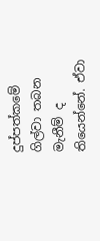දුප්පත්කමේ ගිල්වා තබන මැනීම් ද තියෙන්නේ. ඒවා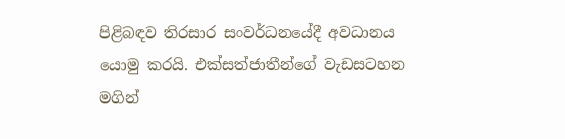පිළිබඳව තිරසාර සංවර්ධනයේදී අවධානය යොමු කරයි. එක්සත්ජාතීන්ගේ වැඩසටහන මගින්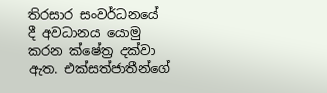තිරසාර සංවර්ධනයේ දී අවධානය යොමු කරන ක්ෂේත්‍ර දක්වා ඇත. එක්සත්ජාතීන්ගේ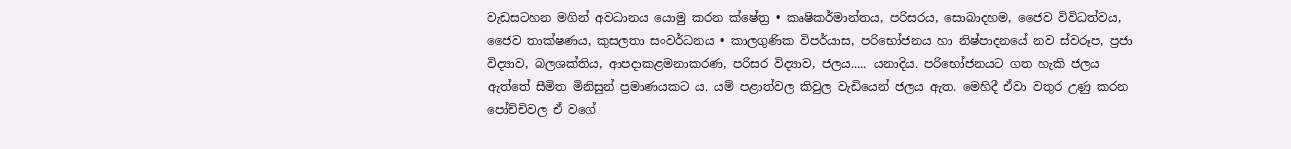වැඩසටහන මගින් අවධානය යොමු කරන ක්ෂේත්‍ර • කෘෂිකර්මාන්තය, පරිසරය, සොබාදහම, ජෛව විවිධත්වය, ජෛව තාක්ෂණය, කුසලතා සංවර්ධනය • කාලගුණික විපර්යාස, පරිභෝජනය හා නිෂ්පාදනයේ නව ස්වරූප, ප්‍රජා විද්‍යාව, බලශක්තිය, ආපදාකළමනාකරණ, පරිසර විද්‍යාව, ජලය..... යනාදිය. පරිභෝජනයට ගත හැකි ජලය ඇත්තේ සීමිත මිනිසුන් ප්‍රමාණයකට ය. යම් පළාත්වල කිවුල වැඩියෙන් ජලය ඇත. මෙහිදී ඒවා වතුර උණු කරන පෝච්චිවල ඒ වගේ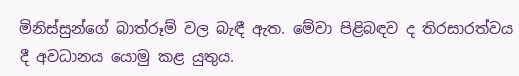මිනිස්සුන්ගේ බාත්රූම් වල බැඳී ඇත. මේවා පිළිබඳව ද තිරසාරත්වය දී අවධානය යොමු කළ යුතුය.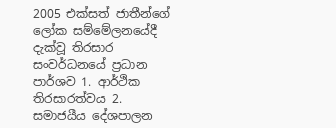2005 එක්සත් ජාතීන්ගේ ලෝක සම්මේලනයේදී දැක්වූ තිරසාර සංවර්ධනයේ ප්‍රධාන පාර්ශව 1. ආර්ථික තිරසාරත්වය 2. සමාජයීය දේශපාලන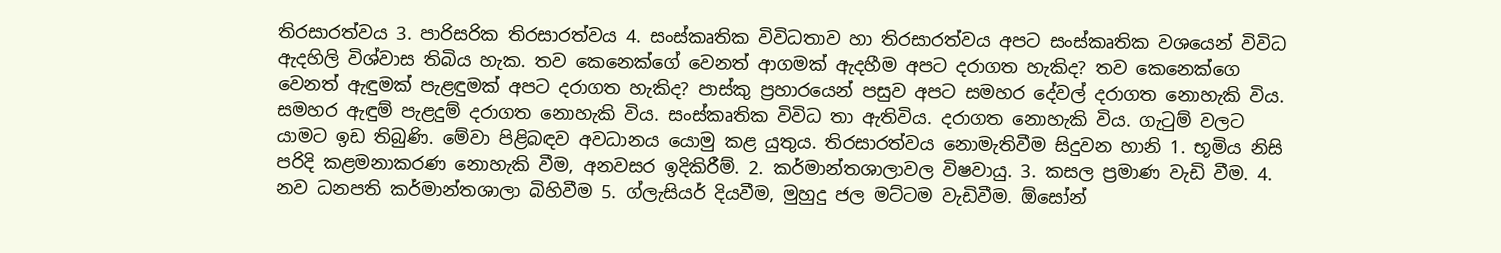තිරසාරත්වය 3. පාරිසරික තිරසාරත්වය 4. සංස්කෘතික විවිධතාව හා තිරසාරත්වය අපට සංස්කෘතික වශයෙන් විවිධ ඇදහිලි විශ්වාස තිබිය හැක. තව කෙනෙක්ගේ වෙනත් ආගමක් ඇදහීම අපට දරාගත හැකිද? තව කෙනෙක්ගෙ වෙනත් ඇඳුමක් පැළඳුමක් අපට දරාගත හැකිද? පාස්කු ප්‍රහාරයෙන් පසුව අපට සමහර දේවල් දරාගත නොහැකි විය. සමහර ඇඳුම් පැළදුම් දරාගත නොහැකි විය. සංස්කෘතික විවිධ තා ඇතිවිය. දරාගත නොහැකි විය. ගැටුම් වලට යාමට ඉඩ තිබුණි. මේවා පිළිබඳව අවධානය යොමු කළ යුතුය. තිරසාරත්වය නොමැතිවීම සිදුවන හානි 1. භූමිය නිසි පරිදි කළමනාකරණ නොහැකි වීම, අනවසර ඉදිකිරීම්. 2. කර්මාන්තශාලාවල විෂවායු. 3. කසල ප්‍රමාණ වැඩි වීම. 4. නව ධනපති කර්මාන්තශාලා බිහිවීම 5. ග්ලැසියර් දියවීම, මුහුදු ජල මට්ටම වැඩිවීම. ඕසෝන්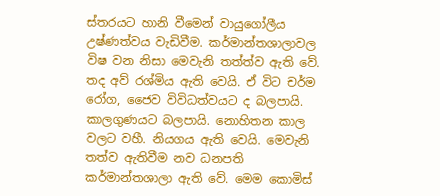ස්තරයට හානි වීමෙන් වායුගෝලීය උෂ්ණත්වය වැඩිවීම. කර්මාන්තශාලාවල විෂ වන නිසා මෙවැනි තත්ත්ව ඇති වේ. තද අව් රශ්මිය ඇති වෙයි. ඒ විට චර්ම රෝග, ජෛව විවිධත්වයට ද බලපායි. කාලගුණයට බලපායි. නොහිතන කාල වලට වහී. නියගය ඇති වෙයි. මෙවැනි තත්ව ඇතිවීම නව ධනපති කර්මාන්තශාලා ඇති වේ. මෙම කොමිස්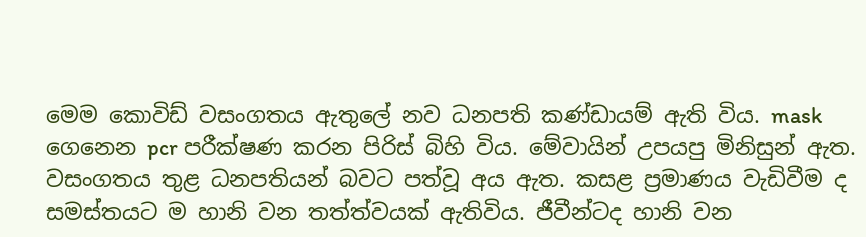මෙම කොවිඩ් වසංගතය ඇතුලේ නව ධනපති කණ්ඩායම් ඇති විය. mask ගෙනෙන pcr පරීක්ෂණ කරන පිරිස් බිහි විය. මේවායින් උපයපු මිනිසුන් ඇත. වසංගතය තුළ ධනපතියන් බවට පත්වූ අය ඇත. කසළ ප්‍රමාණය වැඩිවීම ද සමස්තයට ම හානි වන තත්ත්වයක් ඇතිවිය. ජීවීන්ටද හානි වන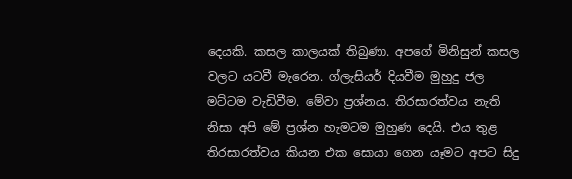දෙයකි. කසල කාලයක් තිබුණා. අපගේ මිනිසුන් කසල වලට යටවී මැරෙන. ග්ලැසියර් දියවීම මුහුදු ජල මට්ටම වැඩිවීම. මේවා ප්‍රශ්නය. තිරසාරත්වය නැති නිසා අපි මේ ප්‍රශ්න හැමටම මුහුණ දෙයි. එය තුළ තිරසාරත්වය කියන එක සොයා ගෙන යෑමට අපට සිදු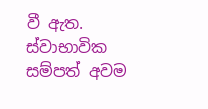වී ඇත. ස්වාභාවික සම්පත් අවම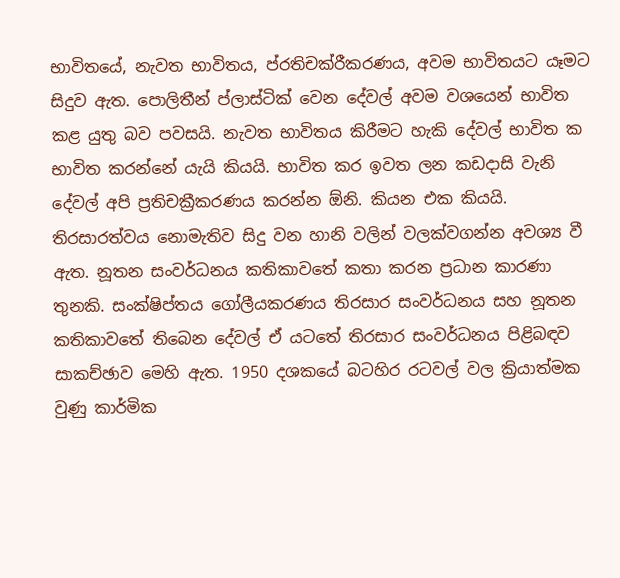භාවිතයේ, නැවත භාවිතය, ප්රතිචක්රීකරණය, අවම භාවිතයට යෑමට සිදුව ඇත. පොලිතීන් ප්ලාස්ටික් වෙන දේවල් අවම වශයෙන් භාවිත කළ යුතු බව පවසයි. නැවත භාවිතය කිරීමට හැකි දේවල් භාවිත ක භාවිත කරන්නේ යැයි කියයි. භාවිත කර ඉවත ලන කඩදාසි වැනි දේවල් අපි ප්‍රතිචක්‍රීකරණය කරන්න ඕනි. කියන එක කියයි. තිරසාරත්වය නොමැතිව සිදු වන හානි වලින් වලක්වගන්න අවශ්‍ය වී ඇත. නූතන සංවර්ධනය කතිකාවතේ කතා කරන ප්‍රධාන කාරණා තුනකි. සංක්ෂිප්තය ගෝලීයකරණය තිරසාර සංවර්ධනය සහ නූතන කතිකාවතේ තිබෙන දේවල් ඒ යටතේ තිරසාර සංවර්ධනය පිළිබඳව සාකච්ඡාව මෙහි ඇත. 1950 දශකයේ බටහිර රටවල් වල ක්‍රියාත්මක වුණු කාර්මික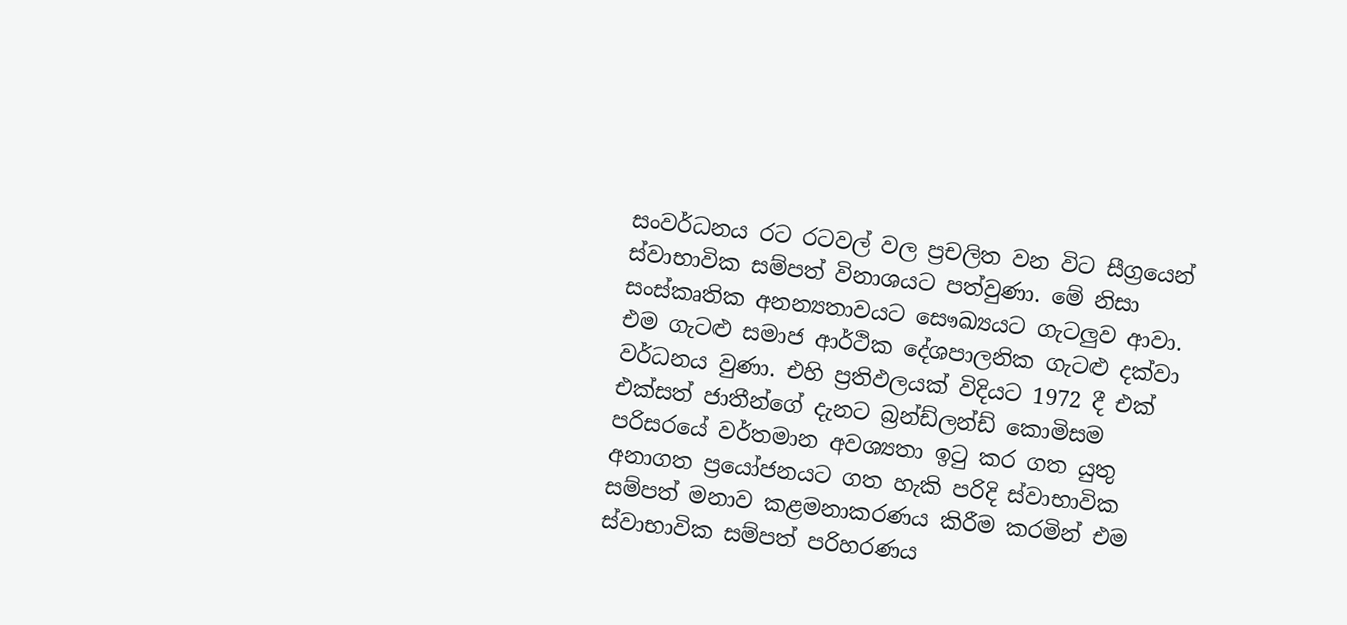සංවර්ධනය රට රටවල් වල ප්‍රචලිත වන විට සීග්‍රයෙන් ස්වාභාවික සම්පත් විනාශයට පත්වුණා. මේ නිසා සංස්කෘතික අනන්‍යතාවයට සෞඛ්‍යයට ගැටලුව ආවා. එම ගැටළු සමාජ ආර්ථික දේශපාලනික ගැටළු දක්වා වර්ධනය වුණා. එහි ප්‍රතිඵලයක් විදියට 1972 දී එක් එක්සත් ජාතීන්ගේ දැනට බ්‍රන්ඩ්ලන්ඩ් කොමිසම පරිසරයේ වර්තමාන අවශ්‍යතා ඉටු කර ගත යුතු අනාගත ප්‍රයෝජනයට ගත හැකි පරිදි ස්වාභාවික සම්පත් මනාව කළමනාකරණය කිරීම කරමින් එම ස්වාභාවික සම්පත් පරිහරණය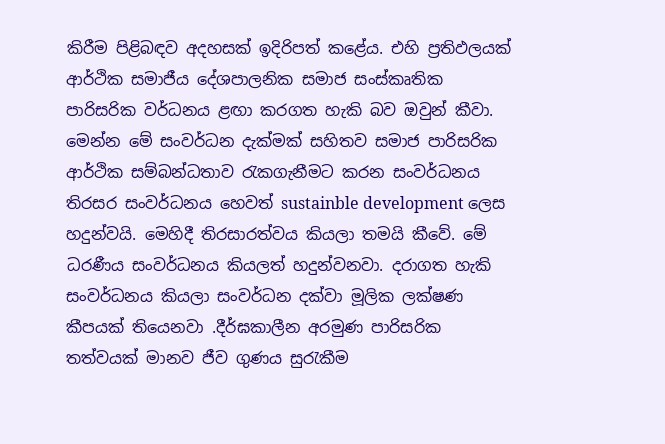කිරීම පිළිබඳව අදහසක් ඉදිරිපත් කළේය. එහි ප්‍රතිඵලයක් ආර්ථික සමාජීය දේශපාලනික සමාජ සංස්කෘතික පාරිසරික වර්ධනය ළඟා කරගත හැකි බව ඔවුන් කීවා. මෙන්න මේ සංවර්ධන දැක්මක් සහිතව සමාජ පාරිසරික ආර්ථික සම්බන්ධතාව රැකගැනීමට කරන සංවර්ධනය තිරසර සංවර්ධනය හෙවත් sustainble development ලෙස හදුන්වයි. මෙහිදී තිරසාරත්වය කියලා තමයි කීවේ. මේ ධරණීය සංවර්ධනය කියලත් හදුන්වනවා. දරාගත හැකි සංවර්ධනය කියලා සංවර්ධන දක්වා මූලික ලක්ෂණ කීපයක් තියෙනවා .දීර්ඝකාලීන අරමුණ පාරිසරික තත්වයක් මානව ජීව ගුණය සුරැකීම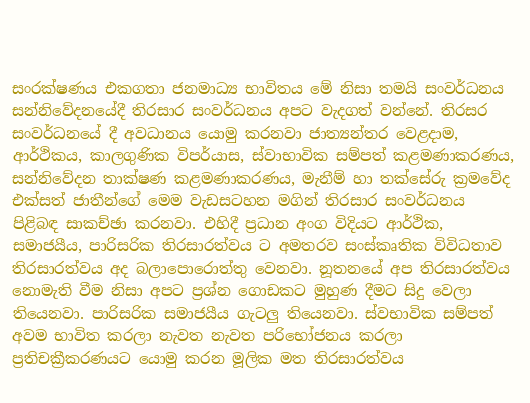සංරක්ෂණය එකගතා ජනමාධ්‍ය භාවිතය මේ නිසා තමයි සංවර්ධනය සන්නිවේදනයේදී තිරසාර සංවර්ධනය අපට වැදගත් වන්නේ. තිරසර සංවර්ධනයේ දී අවධානය යොමු කරනවා ජාත්‍යන්තර වෙළදාම, ආර්ථිකය, කාලගුණික විපර්යාස, ස්වාභාවික සම්පත් කළමණාකරණය, සන්නිවේදන තාක්ෂණ කළමණාකරණය, මැනීම් හා තක්සේරු ක්‍රමවේද එක්සත් ජාතීන්ගේ මෙම වැඩසටහන මගින් තිරසාර සංවර්ධනය පිළිබඳ සාකච්ඡා කරනවා. එහිදී ප්‍රධාන අංග විදියට ආර්ථික, සමාජයීය, පාරිසරික තිරසාරත්වය ට අමතරව සංස්කෘතික විවිධතාව තිරසාරත්වය අද බලාපොරොත්තු වෙනවා. නූතනයේ අප තිරසාරත්වය නොමැති වීම නිසා අපට ප්‍රශ්න ගොඩකට මුහුණ දීමට සිදු වෙලා තියෙනවා. පාරිසරික සමාජයීය ගැටලු තියෙනවා. ස්වභාවික සම්පත් අවම භාවිත කරලා නැවත නැවත පරිභෝජනය කරලා ප්‍රතිචක්‍රීකරණයට යොමු කරන මූලික මත තිරසාරත්වය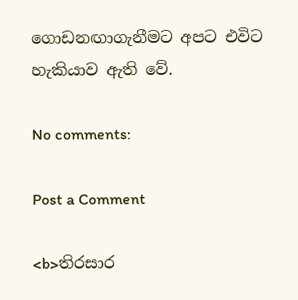ගොඩනඟාගැනීමට අපට එවිට හැකියාව ඇති වේ.

No comments:

Post a Comment

<b>තිරසාර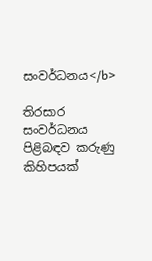සංවර්ධනය</b>

තිරසාර සංවර්ධනය පිළිබඳව කරුණු කිහිපයක්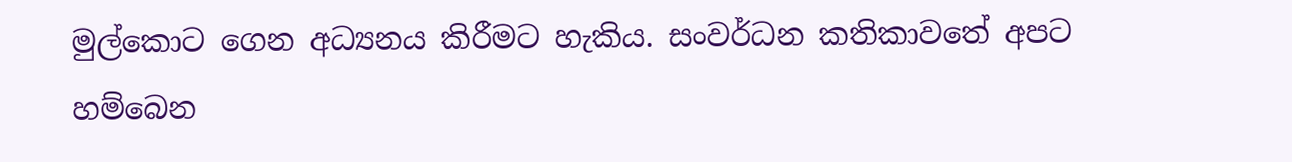මුල්කොට ගෙන අධ්‍යනය කිරීමට හැකිය. සංවර්ධන කතිකාවතේ අපට හම්බෙන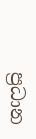ප්‍රධාන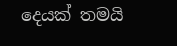දෙයක් තමයි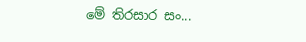මේ තිරසාර සං...